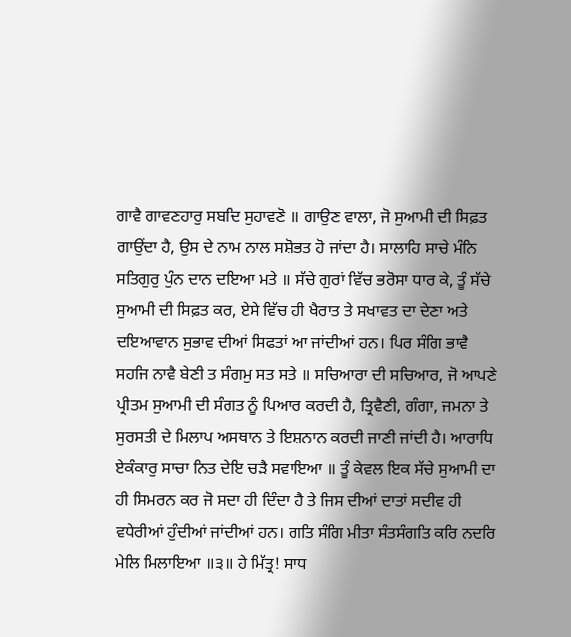ਗਾਵੈ ਗਾਵਣਹਾਰੁ ਸਬਦਿ ਸੁਹਾਵਣੋ ॥ ਗਾਉਣ ਵਾਲਾ, ਜੋ ਸੁਆਮੀ ਦੀ ਸਿਫ਼ਤ ਗਾਉਂਦਾ ਹੈ, ਉਸ ਦੇ ਨਾਮ ਨਾਲ ਸਸ਼ੋਭਤ ਹੋ ਜਾਂਦਾ ਹੈ। ਸਾਲਾਹਿ ਸਾਚੇ ਮੰਨਿ ਸਤਿਗੁਰੁ ਪੁੰਨ ਦਾਨ ਦਇਆ ਮਤੇ ॥ ਸੱਚੇ ਗੁਰਾਂ ਵਿੱਚ ਭਰੋਸਾ ਧਾਰ ਕੇ, ਤੂੰ ਸੱਚੇ ਸੁਆਮੀ ਦੀ ਸਿਫ਼ਤ ਕਰ, ਏਸੇ ਵਿੱਚ ਹੀ ਖੈਰਾਤ ਤੇ ਸਖਾਵਤ ਦਾ ਦੇਣਾ ਅਤੇ ਦਇਆਵਾਨ ਸੁਭਾਵ ਦੀਆਂ ਸਿਫਤਾਂ ਆ ਜਾਂਦੀਆਂ ਹਨ। ਪਿਰ ਸੰਗਿ ਭਾਵੈ ਸਹਜਿ ਨਾਵੈ ਬੇਣੀ ਤ ਸੰਗਮੁ ਸਤ ਸਤੇ ॥ ਸਚਿਆਰਾ ਦੀ ਸਚਿਆਰ, ਜੋ ਆਪਣੇ ਪ੍ਰੀਤਮ ਸੁਆਮੀ ਦੀ ਸੰਗਤ ਨੂੰ ਪਿਆਰ ਕਰਦੀ ਹੈ, ਤ੍ਰਿਵੈਣੀ, ਗੰਗਾ, ਜਮਨਾ ਤੇ ਸੁਰਸਤੀ ਦੇ ਮਿਲਾਪ ਅਸਥਾਨ ਤੇ ਇਸ਼ਨਾਨ ਕਰਦੀ ਜਾਣੀ ਜਾਂਦੀ ਹੈ। ਆਰਾਧਿ ਏਕੰਕਾਰੁ ਸਾਚਾ ਨਿਤ ਦੇਇ ਚੜੈ ਸਵਾਇਆ ॥ ਤੂੰ ਕੇਵਲ ਇਕ ਸੱਚੇ ਸੁਆਮੀ ਦਾ ਹੀ ਸਿਮਰਨ ਕਰ ਜੋ ਸਦਾ ਹੀ ਦਿੰਦਾ ਹੈ ਤੇ ਜਿਸ ਦੀਆਂ ਦਾਤਾਂ ਸਦੀਵ ਹੀ ਵਧੇਰੀਆਂ ਹੁੰਦੀਆਂ ਜਾਂਦੀਆਂ ਹਨ। ਗਤਿ ਸੰਗਿ ਮੀਤਾ ਸੰਤਸੰਗਤਿ ਕਰਿ ਨਦਰਿ ਮੇਲਿ ਮਿਲਾਇਆ ॥੩॥ ਹੇ ਮਿੱਤ੍ਰ! ਸਾਧ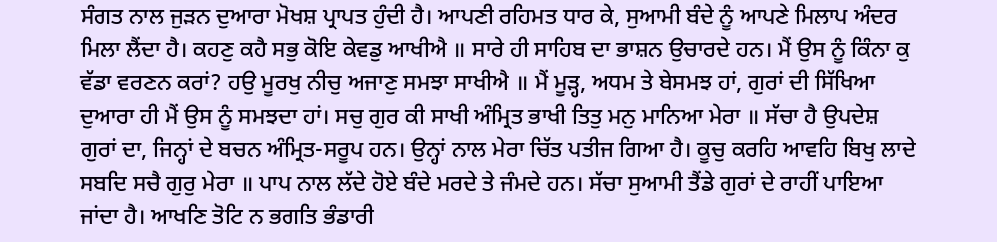ਸੰਗਤ ਨਾਲ ਜੁੜਨ ਦੁਆਰਾ ਮੋਖਸ਼ ਪ੍ਰਾਪਤ ਹੁੰਦੀ ਹੈ। ਆਪਣੀ ਰਹਿਮਤ ਧਾਰ ਕੇ, ਸੁਆਮੀ ਬੰਦੇ ਨੂੰ ਆਪਣੇ ਮਿਲਾਪ ਅੰਦਰ ਮਿਲਾ ਲੈਂਦਾ ਹੈ। ਕਹਣੁ ਕਹੈ ਸਭੁ ਕੋਇ ਕੇਵਡੁ ਆਖੀਐ ॥ ਸਾਰੇ ਹੀ ਸਾਹਿਬ ਦਾ ਭਾਸ਼ਨ ਉਚਾਰਦੇ ਹਨ। ਮੈਂ ਉਸ ਨੂੰ ਕਿੰਨਾ ਕੁ ਵੱਡਾ ਵਰਣਨ ਕਰਾਂ? ਹਉ ਮੂਰਖੁ ਨੀਚੁ ਅਜਾਣੁ ਸਮਝਾ ਸਾਖੀਐ ॥ ਮੈਂ ਮੂੜ੍ਹ, ਅਧਮ ਤੇ ਬੇਸਮਝ ਹਾਂ, ਗੁਰਾਂ ਦੀ ਸਿੱਖਿਆ ਦੁਆਰਾ ਹੀ ਮੈਂ ਉਸ ਨੂੰ ਸਮਝਦਾ ਹਾਂ। ਸਚੁ ਗੁਰ ਕੀ ਸਾਖੀ ਅੰਮ੍ਰਿਤ ਭਾਖੀ ਤਿਤੁ ਮਨੁ ਮਾਨਿਆ ਮੇਰਾ ॥ ਸੱਚਾ ਹੈ ਉਪਦੇਸ਼ ਗੁਰਾਂ ਦਾ, ਜਿਨ੍ਹਾਂ ਦੇ ਬਚਨ ਅੰਮ੍ਰਿਤ-ਸਰੂਪ ਹਨ। ਉਨ੍ਹਾਂ ਨਾਲ ਮੇਰਾ ਚਿੱਤ ਪਤੀਜ ਗਿਆ ਹੈ। ਕੂਚੁ ਕਰਹਿ ਆਵਹਿ ਬਿਖੁ ਲਾਦੇ ਸਬਦਿ ਸਚੈ ਗੁਰੁ ਮੇਰਾ ॥ ਪਾਪ ਨਾਲ ਲੱਦੇ ਹੋਏ ਬੰਦੇ ਮਰਦੇ ਤੇ ਜੰਮਦੇ ਹਨ। ਸੱਚਾ ਸੁਆਮੀ ਤੈਂਡੇ ਗੁਰਾਂ ਦੇ ਰਾਹੀਂ ਪਾਇਆ ਜਾਂਦਾ ਹੈ। ਆਖਣਿ ਤੋਟਿ ਨ ਭਗਤਿ ਭੰਡਾਰੀ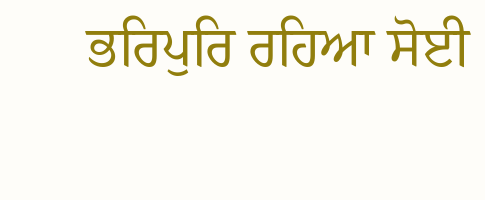ਭਰਿਪੁਰਿ ਰਹਿਆ ਸੋਈ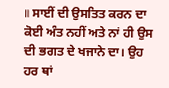॥ ਸਾਈਂ ਦੀ ਉਸਤਿਤ ਕਰਨ ਦਾ ਕੋਈ ਅੰਤ ਨਹੀਂ ਅਤੇ ਨਾਂ ਹੀ ਉਸ ਦੀ ਭਗਤ ਦੇ ਖਜਾਨੇ ਦਾ। ਉਹ ਹਰ ਥਾਂ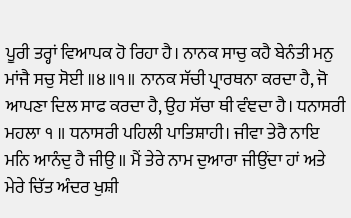ਪੂਰੀ ਤਰ੍ਹਾਂ ਵਿਆਪਕ ਹੋ ਰਿਹਾ ਹੈ। ਨਾਨਕ ਸਾਚੁ ਕਹੈ ਬੇਨੰਤੀ ਮਨੁ ਮਾਂਜੈ ਸਚੁ ਸੋਈ ॥੪॥੧॥ ਨਾਨਕ ਸੱਚੀ ਪ੍ਰਾਰਥਨਾ ਕਰਦਾ ਹੈ, ਜੋ ਆਪਣਾ ਦਿਲ ਸਾਫ ਕਰਦਾ ਹੈ, ਉਹ ਸੱਚਾ ਥੀ ਵੰਞਦਾ ਹੈ। ਧਨਾਸਰੀ ਮਹਲਾ ੧ ॥ ਧਨਾਸਰੀ ਪਹਿਲੀ ਪਾਤਿਸ਼ਾਹੀ। ਜੀਵਾ ਤੇਰੈ ਨਾਇ ਮਨਿ ਆਨੰਦੁ ਹੈ ਜੀਉ ॥ ਮੈਂ ਤੇਰੇ ਨਾਮ ਦੁਆਰਾ ਜੀਉਂਦਾ ਹਾਂ ਅਤੇ ਮੇਰੇ ਚਿੱਤ ਅੰਦਰ ਖੁਸ਼ੀ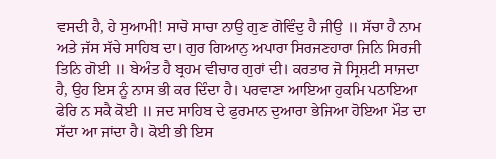ਵਸਦੀ ਹੈ, ਹੇ ਸੁਆਮੀ! ਸਾਚੋ ਸਾਚਾ ਨਾਉ ਗੁਣ ਗੋਵਿੰਦੁ ਹੈ ਜੀਉ ॥ ਸੱਚਾ ਹੈ ਨਾਮ ਅਤੇ ਜੱਸ ਸੱਚੇ ਸਾਹਿਬ ਦਾ। ਗੁਰ ਗਿਆਨੁ ਅਪਾਰਾ ਸਿਰਜਣਹਾਰਾ ਜਿਨਿ ਸਿਰਜੀ ਤਿਨਿ ਗੋਈ ॥ ਬੇਅੰਤ ਹੈ ਬ੍ਰਹਮ ਵੀਚਾਰ ਗੁਰਾਂ ਦੀ। ਕਰਤਾਰ ਜੋ ਸ੍ਰਿਸ਼ਟੀ ਸਾਜਦਾ ਹੈ, ਉਹ ਇਸ ਨੂੰ ਨਾਸ ਭੀ ਕਰ ਦਿੰਦਾ ਹੈ। ਪਰਵਾਣਾ ਆਇਆ ਹੁਕਮਿ ਪਠਾਇਆ ਫੇਰਿ ਨ ਸਕੈ ਕੋਈ ॥ ਜਦ ਸਾਹਿਬ ਦੇ ਫੁਰਮਾਨ ਦੁਆਰਾ ਭੇਜਿਆ ਹੋਇਆ ਮੌਤ ਦਾ ਸੱਦਾ ਆ ਜਾਂਦਾ ਹੈ। ਕੋਈ ਭੀ ਇਸ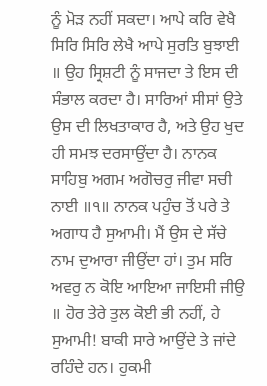ਨੂੰ ਮੋੜ ਨਹੀਂ ਸਕਦਾ। ਆਪੇ ਕਰਿ ਵੇਖੈ ਸਿਰਿ ਸਿਰਿ ਲੇਖੈ ਆਪੇ ਸੁਰਤਿ ਬੁਝਾਈ ॥ ਉਹ ਸ੍ਰਿਸ਼ਟੀ ਨੂੰ ਸਾਜਦਾ ਤੇ ਇਸ ਦੀ ਸੰਭਾਲ ਕਰਦਾ ਹੈ। ਸਾਰਿਆਂ ਸੀਸਾਂ ਉਤੇ ਉਸ ਦੀ ਲਿਖਤਾਕਾਰ ਹੈ, ਅਤੇ ਉਹ ਖੁਦ ਹੀ ਸਮਝ ਦਰਸਾਉਂਦਾ ਹੈ। ਨਾਨਕ ਸਾਹਿਬੁ ਅਗਮ ਅਗੋਚਰੁ ਜੀਵਾ ਸਚੀ ਨਾਈ ॥੧॥ ਨਾਨਕ ਪਹੁੰਚ ਤੋਂ ਪਰੇ ਤੇ ਅਗਾਧ ਹੈ ਸੁਆਮੀ। ਮੈਂ ਉਸ ਦੇ ਸੱਚੇ ਨਾਮ ਦੁਆਰਾ ਜੀਉਂਦਾ ਹਾਂ। ਤੁਮ ਸਰਿ ਅਵਰੁ ਨ ਕੋਇ ਆਇਆ ਜਾਇਸੀ ਜੀਉ ॥ ਹੋਰ ਤੇਰੇ ਤੁਲ ਕੋਈ ਭੀ ਨਹੀਂ, ਹੇ ਸੁਆਮੀ! ਬਾਕੀ ਸਾਰੇ ਆਉਂਦੇ ਤੇ ਜਾਂਦੇ ਰਹਿੰਦੇ ਹਨ। ਹੁਕਮੀ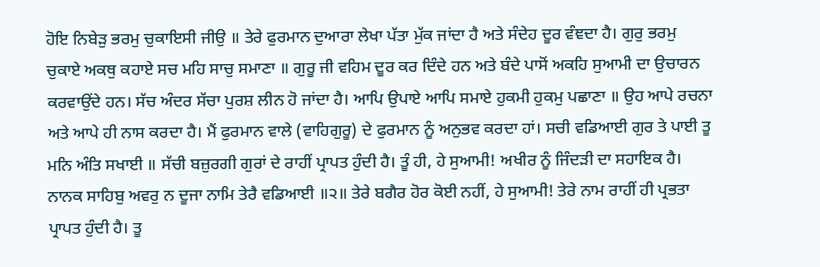ਹੋਇ ਨਿਬੇੜੁ ਭਰਮੁ ਚੁਕਾਇਸੀ ਜੀਉ ॥ ਤੇਰੇ ਫੁਰਮਾਨ ਦੁਆਰਾ ਲੇਖਾ ਪੱਤਾ ਮੁੱਕ ਜਾਂਦਾ ਹੈ ਅਤੇ ਸੰਦੇਹ ਦੂਰ ਵੰਞਦਾ ਹੈ। ਗੁਰੁ ਭਰਮੁ ਚੁਕਾਏ ਅਕਥੁ ਕਹਾਏ ਸਚ ਮਹਿ ਸਾਚੁ ਸਮਾਣਾ ॥ ਗੁਰੂ ਜੀ ਵਹਿਮ ਦੂਰ ਕਰ ਦਿੰਦੇ ਹਨ ਅਤੇ ਬੰਦੇ ਪਾਸੋਂ ਅਕਹਿ ਸੁਆਮੀ ਦਾ ਉਚਾਰਨ ਕਰਵਾਉਂਦੇ ਹਨ। ਸੱਚ ਅੰਦਰ ਸੱਚਾ ਪੁਰਸ਼ ਲੀਨ ਹੋ ਜਾਂਦਾ ਹੈ। ਆਪਿ ਉਪਾਏ ਆਪਿ ਸਮਾਏ ਹੁਕਮੀ ਹੁਕਮੁ ਪਛਾਣਾ ॥ ਉਹ ਆਪੇ ਰਚਨਾ ਅਤੇ ਆਪੇ ਹੀ ਨਾਸ ਕਰਦਾ ਹੈ। ਮੈਂ ਫੁਰਮਾਨ ਵਾਲੇ (ਵਾਹਿਗੁਰੂ) ਦੇ ਫੁਰਮਾਨ ਨੂੰ ਅਨੁਭਵ ਕਰਦਾ ਹਾਂ। ਸਚੀ ਵਡਿਆਈ ਗੁਰ ਤੇ ਪਾਈ ਤੂ ਮਨਿ ਅੰਤਿ ਸਖਾਈ ॥ ਸੱਚੀ ਬਜ਼ੁਰਗੀ ਗੁਰਾਂ ਦੇ ਰਾਹੀਂ ਪ੍ਰਾਪਤ ਹੁੰਦੀ ਹੈ। ਤੂੰ ਹੀ, ਹੇ ਸੁਆਮੀ! ਅਖੀਰ ਨੂੰ ਜਿੰਦੜੀ ਦਾ ਸਹਾਇਕ ਹੈ। ਨਾਨਕ ਸਾਹਿਬੁ ਅਵਰੁ ਨ ਦੂਜਾ ਨਾਮਿ ਤੇਰੈ ਵਡਿਆਈ ॥੨॥ ਤੇਰੇ ਬਗੈਰ ਹੋਰ ਕੋਈ ਨਹੀਂ, ਹੇ ਸੁਆਮੀ! ਤੇਰੇ ਨਾਮ ਰਾਹੀਂ ਹੀ ਪ੍ਰਭਤਾ ਪ੍ਰਾਪਤ ਹੁੰਦੀ ਹੈ। ਤੂ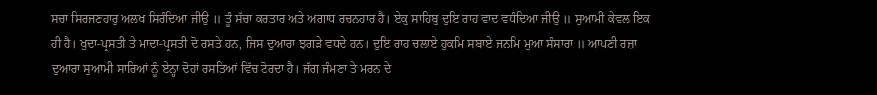ਸਚਾ ਸਿਰਜਣਹਾਰੁ ਅਲਖ ਸਿਰੰਦਿਆ ਜੀਉ ॥ ਤੂੰ ਸੱਚਾ ਕਰਤਾਰ ਅਤੇ ਅਗਾਧ ਰਚਨਹਾਰ ਹੈ। ਏਕੁ ਸਾਹਿਬੁ ਦੁਇ ਰਾਹ ਵਾਦ ਵਧੰਦਿਆ ਜੀਉ ॥ ਸੁਆਮੀ ਕੇਵਲ ਇਕ ਹੀ ਹੈ। ਖੁਦਾ-ਪ੍ਰਸਤੀ ਤੇ ਮਾਦਾ-ਪ੍ਰਸਤੀ ਦੋ ਰਸਤੇ ਹਨ, ਜਿਸ ਦੁਆਰਾ ਝਗੜੇ ਵਧਦੇ ਹਨ। ਦੁਇ ਰਾਹ ਚਲਾਏ ਹੁਕਮਿ ਸਬਾਏ ਜਨਮਿ ਮੁਆ ਸੰਸਾਰਾ ॥ ਆਪਣੀ ਰਜ਼ਾ ਦੁਆਰਾ ਸੁਆਮੀ ਸਾਰਿਆਂ ਨੂੰ ਏਨ੍ਹਾ ਦੋਹਾਂ ਰਸਤਿਆਂ ਵਿੱਚ ਟੋਰਦਾ ਹੈ। ਜੱਗ ਜੰਮਣਾ ਤੇ ਮਰਨ ਦੇ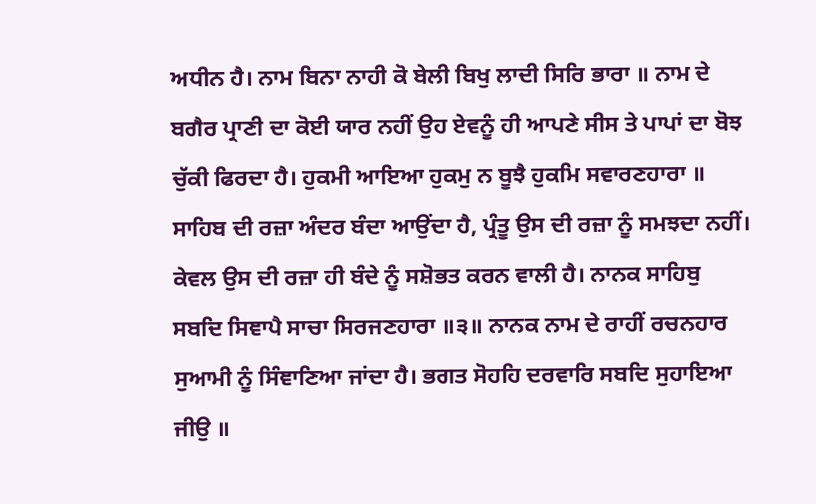ਅਧੀਨ ਹੈ। ਨਾਮ ਬਿਨਾ ਨਾਹੀ ਕੋ ਬੇਲੀ ਬਿਖੁ ਲਾਦੀ ਸਿਰਿ ਭਾਰਾ ॥ ਨਾਮ ਦੇ ਬਗੈਰ ਪ੍ਰਾਣੀ ਦਾ ਕੋਈ ਯਾਰ ਨਹੀਂ ਉਹ ਏਵਨੂੰ ਹੀ ਆਪਣੇ ਸੀਸ ਤੇ ਪਾਪਾਂ ਦਾ ਬੋਝ ਚੁੱਕੀ ਫਿਰਦਾ ਹੈ। ਹੁਕਮੀ ਆਇਆ ਹੁਕਮੁ ਨ ਬੂਝੈ ਹੁਕਮਿ ਸਵਾਰਣਹਾਰਾ ॥ ਸਾਹਿਬ ਦੀ ਰਜ਼ਾ ਅੰਦਰ ਬੰਦਾ ਆਉਂਦਾ ਹੈ, ਪ੍ਰੰਤੂ ਉਸ ਦੀ ਰਜ਼ਾ ਨੂੰ ਸਮਝਦਾ ਨਹੀਂ। ਕੇਵਲ ਉਸ ਦੀ ਰਜ਼ਾ ਹੀ ਬੰਦੇ ਨੂੰ ਸਸ਼ੋਭਤ ਕਰਨ ਵਾਲੀ ਹੈ। ਨਾਨਕ ਸਾਹਿਬੁ ਸਬਦਿ ਸਿਞਾਪੈ ਸਾਚਾ ਸਿਰਜਣਹਾਰਾ ॥੩॥ ਨਾਨਕ ਨਾਮ ਦੇ ਰਾਹੀਂ ਰਚਨਹਾਰ ਸੁਆਮੀ ਨੂੰ ਸਿੰਞਾਣਿਆ ਜਾਂਦਾ ਹੈ। ਭਗਤ ਸੋਹਹਿ ਦਰਵਾਰਿ ਸਬਦਿ ਸੁਹਾਇਆ ਜੀਉ ॥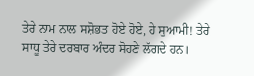ਤੇਰੇ ਨਾਮ ਨਾਲ ਸਸ਼ੋਭਤ ਹੋਏ ਹੋਏ, ਹੇ ਸੁਆਮੀ! ਤੇਰੇ ਸਾਧੂ ਤੇਰੇ ਦਰਬਾਰ ਅੰਦਰ ਸੋਹਣੇ ਲੱਗਦੇ ਹਨ।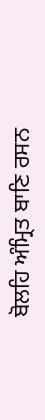ਬੋਲਹਿ ਅੰਮ੍ਰਿਤ ਬਾਣਿ ਰਸਨ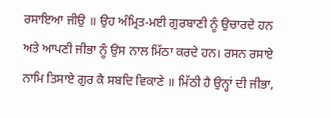ਰਸਾਇਆ ਜੀਉ ॥ ਉਹ ਅੰਮ੍ਰਿਤ-ਮਈ ਗੁਰਬਾਣੀ ਨੂੰ ਉਚਾਰਦੇ ਹਨ ਅਤੇ ਆਪਣੀ ਜੀਭਾ ਨੂੰ ਉਸ ਨਾਲ ਮਿੱਠਾ ਕਰਦੇ ਹਨ। ਰਸਨ ਰਸਾਏ ਨਾਮਿ ਤਿਸਾਏ ਗੁਰ ਕੈ ਸਬਦਿ ਵਿਕਾਣੇ ॥ ਮਿੱਠੀ ਹੈ ਉਨ੍ਹਾਂ ਦੀ ਜੀਭਾ,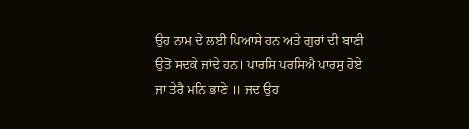ਉਹ ਨਾਮ ਦੇ ਲਈ ਪਿਆਸੇ ਹਨ ਅਤੇ ਗੁਰਾਂ ਦੀ ਬਾਣੀ ਉਤੋਂ ਸਦਕੇ ਜਾਂਦੇ ਹਨ। ਪਾਰਸਿ ਪਰਸਿਐ ਪਾਰਸੁ ਹੋਏ ਜਾ ਤੇਰੈ ਮਨਿ ਭਾਣੇ ॥ ਜਦ ਉਹ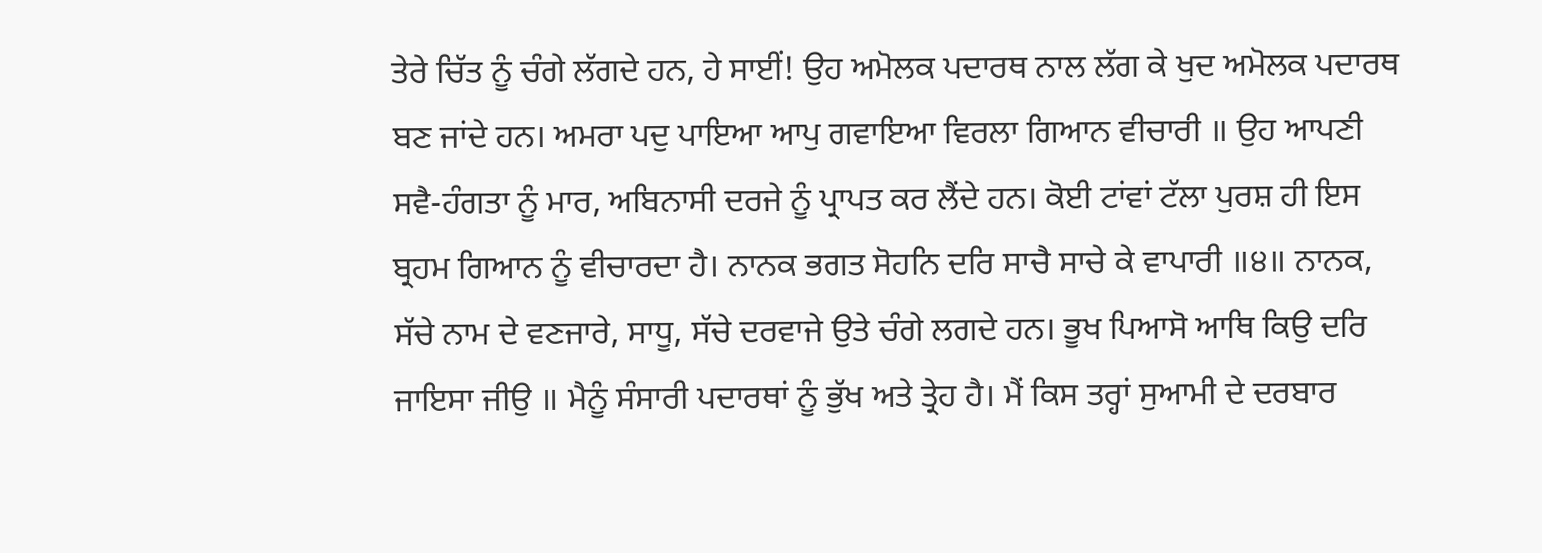ਤੇਰੇ ਚਿੱਤ ਨੂੰ ਚੰਗੇ ਲੱਗਦੇ ਹਨ, ਹੇ ਸਾਈਂ! ਉਹ ਅਮੋਲਕ ਪਦਾਰਥ ਨਾਲ ਲੱਗ ਕੇ ਖੁਦ ਅਮੋਲਕ ਪਦਾਰਥ ਬਣ ਜਾਂਦੇ ਹਨ। ਅਮਰਾ ਪਦੁ ਪਾਇਆ ਆਪੁ ਗਵਾਇਆ ਵਿਰਲਾ ਗਿਆਨ ਵੀਚਾਰੀ ॥ ਉਹ ਆਪਣੀ ਸਵੈ-ਹੰਗਤਾ ਨੂੰ ਮਾਰ, ਅਬਿਨਾਸੀ ਦਰਜੇ ਨੂੰ ਪ੍ਰਾਪਤ ਕਰ ਲੈਂਦੇ ਹਨ। ਕੋਈ ਟਾਂਵਾਂ ਟੱਲਾ ਪੁਰਸ਼ ਹੀ ਇਸ ਬ੍ਰਹਮ ਗਿਆਨ ਨੂੰ ਵੀਚਾਰਦਾ ਹੈ। ਨਾਨਕ ਭਗਤ ਸੋਹਨਿ ਦਰਿ ਸਾਚੈ ਸਾਚੇ ਕੇ ਵਾਪਾਰੀ ॥੪॥ ਨਾਨਕ, ਸੱਚੇ ਨਾਮ ਦੇ ਵਣਜਾਰੇ, ਸਾਧੂ, ਸੱਚੇ ਦਰਵਾਜੇ ਉਤੇ ਚੰਗੇ ਲਗਦੇ ਹਨ। ਭੂਖ ਪਿਆਸੋ ਆਥਿ ਕਿਉ ਦਰਿ ਜਾਇਸਾ ਜੀਉ ॥ ਮੈਨੂੰ ਸੰਸਾਰੀ ਪਦਾਰਥਾਂ ਨੂੰ ਭੁੱਖ ਅਤੇ ਤ੍ਰੇਹ ਹੈ। ਮੈਂ ਕਿਸ ਤਰ੍ਹਾਂ ਸੁਆਮੀ ਦੇ ਦਰਬਾਰ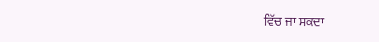ਵਿੱਚ ਜਾ ਸਕਦਾ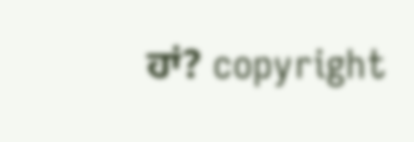ਹਾਂ? copyright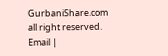GurbaniShare.com all right reserved. Email |